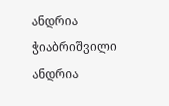ანდრია ჭიაბრიშვილი
ანდრია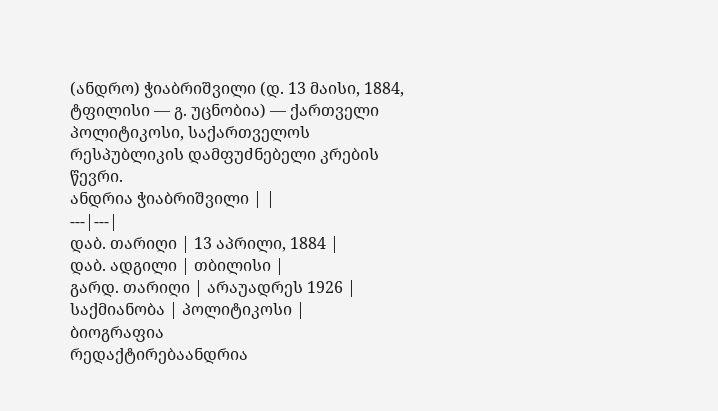(ანდრო) ჭიაბრიშვილი (დ. 13 მაისი, 1884, ტფილისი — გ. უცნობია) — ქართველი პოლიტიკოსი, საქართველოს რესპუბლიკის დამფუძნებელი კრების წევრი.
ანდრია ჭიაბრიშვილი | |
---|---|
დაბ. თარიღი | 13 აპრილი, 1884 |
დაბ. ადგილი | თბილისი |
გარდ. თარიღი | არაუადრეს 1926 |
საქმიანობა | პოლიტიკოსი |
ბიოგრაფია
რედაქტირებაანდრია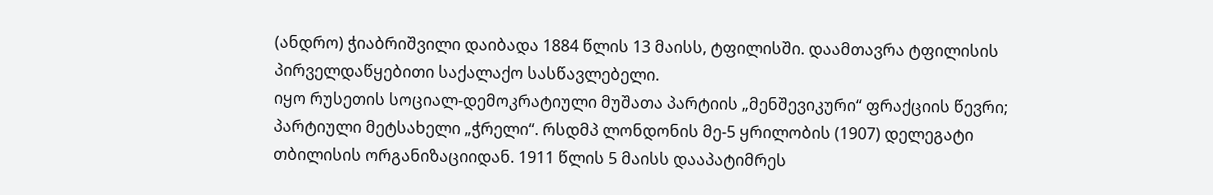(ანდრო) ჭიაბრიშვილი დაიბადა 1884 წლის 13 მაისს, ტფილისში. დაამთავრა ტფილისის პირველდაწყებითი საქალაქო სასწავლებელი.
იყო რუსეთის სოციალ-დემოკრატიული მუშათა პარტიის „მენშევიკური“ ფრაქციის წევრი; პარტიული მეტსახელი „ჭრელი“. რსდმპ ლონდონის მე-5 ყრილობის (1907) დელეგატი თბილისის ორგანიზაციიდან. 1911 წლის 5 მაისს დააპატიმრეს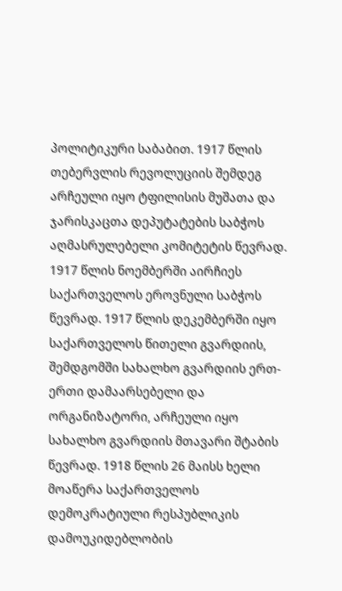პოლიტიკური საბაბით. 1917 წლის თებერვლის რევოლუციის შემდეგ არჩეული იყო ტფილისის მუშათა და ჯარისკაცთა დეპუტატების საბჭოს აღმასრულებელი კომიტეტის წევრად. 1917 წლის ნოემბერში აირჩიეს საქართველოს ეროვნული საბჭოს წევრად. 1917 წლის დეკემბერში იყო საქართველოს წითელი გვარდიის, შემდგომში სახალხო გვარდიის ერთ-ერთი დამაარსებელი და ორგანიზატორი, არჩეული იყო სახალხო გვარდიის მთავარი შტაბის წევრად. 1918 წლის 26 მაისს ხელი მოაწერა საქართველოს დემოკრატიული რესპუბლიკის დამოუკიდებლობის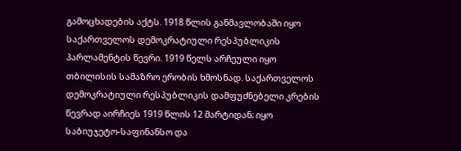გამოცხადების აქტს. 1918 წლის განმავლობაში იყო საქართველოს დემოკრატიული რესპუბლიკის პარლამენტის წევრი. 1919 წელს არჩეული იყო თბილისის სამაზრო ერობის ხმოსნად. საქართველოს დემოკრატიული რესპუბლიკის დამფუძნებელი კრების წევრად აირჩიეს 1919 წლის 12 მარტიდან; იყო საბიუჯეტო-საფინანსო და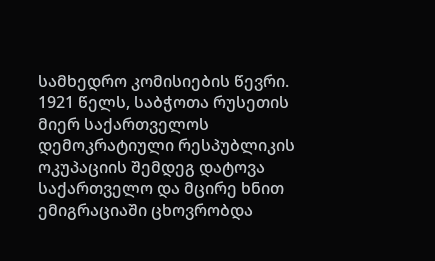სამხედრო კომისიების წევრი. 1921 წელს, საბჭოთა რუსეთის მიერ საქართველოს დემოკრატიული რესპუბლიკის ოკუპაციის შემდეგ დატოვა საქართველო და მცირე ხნით ემიგრაციაში ცხოვრობდა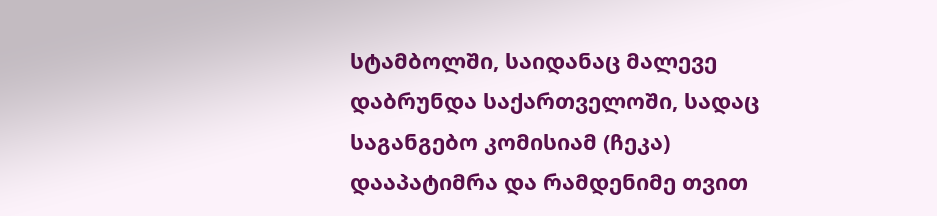სტამბოლში, საიდანაც მალევე დაბრუნდა საქართველოში, სადაც საგანგებო კომისიამ (ჩეკა) დააპატიმრა და რამდენიმე თვით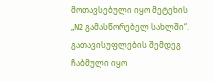მოთავსებული იყო მეტეხის „N2 გამასწორებელ სახლში“. გათავისუფლების შემდეგ ჩაბმული იყო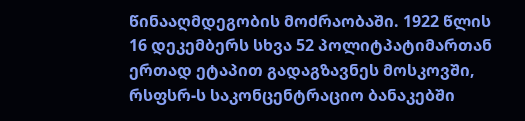წინააღმდეგობის მოძრაობაში. 1922 წლის 16 დეკემბერს სხვა 52 პოლიტპატიმართან ერთად ეტაპით გადაგზავნეს მოსკოვში, რსფსრ-ს საკონცენტრაციო ბანაკებში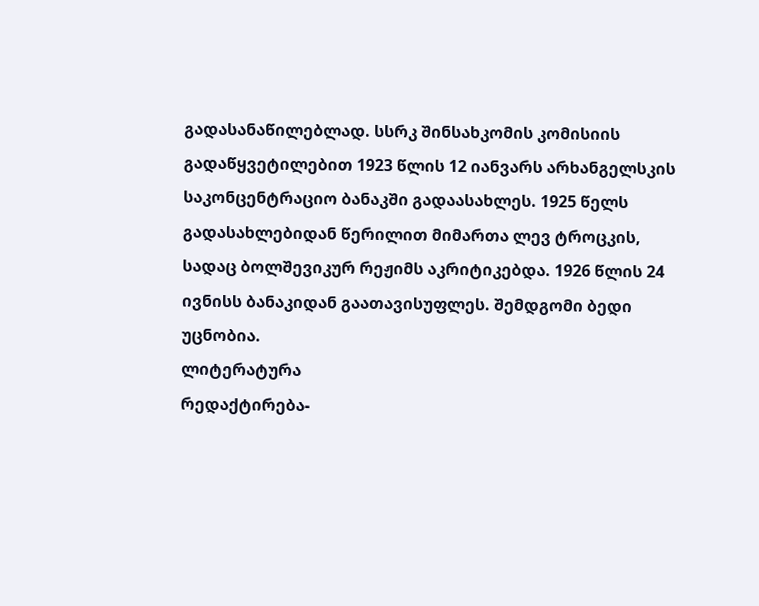გადასანაწილებლად. სსრკ შინსახკომის კომისიის გადაწყვეტილებით 1923 წლის 12 იანვარს არხანგელსკის საკონცენტრაციო ბანაკში გადაასახლეს. 1925 წელს გადასახლებიდან წერილით მიმართა ლევ ტროცკის, სადაც ბოლშევიკურ რეჟიმს აკრიტიკებდა. 1926 წლის 24 ივნისს ბანაკიდან გაათავისუფლეს. შემდგომი ბედი უცნობია.
ლიტერატურა
რედაქტირება-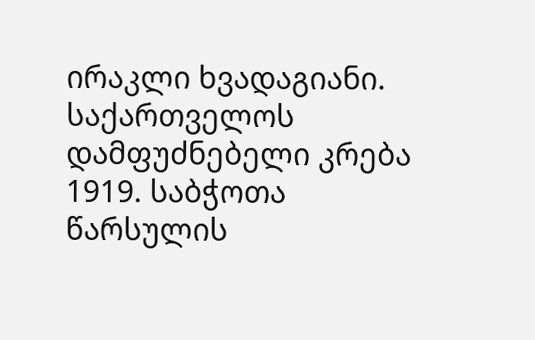ირაკლი ხვადაგიანი. საქართველოს დამფუძნებელი კრება 1919. საბჭოთა წარსულის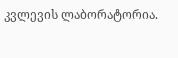კვლევის ლაბორატორია.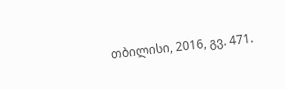თბილისი, 2016, გვ. 471.